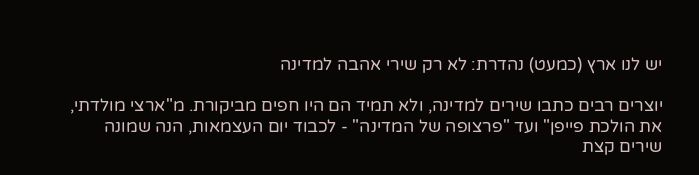יש לנו ארץ (כמעט) נהדרת: לא רק שירי אהבה למדינה

יוצרים רבים כתבו שירים למדינה, ולא תמיד הם היו חפים מביקורת. מ"ארצי מולדתי, את הולכת פייפן" ועד "פרצופה של המדינה" - לכבוד יום העצמאות, הנה שמונה שירים קצת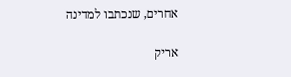אחרים, שנכתבו למדינה

אריק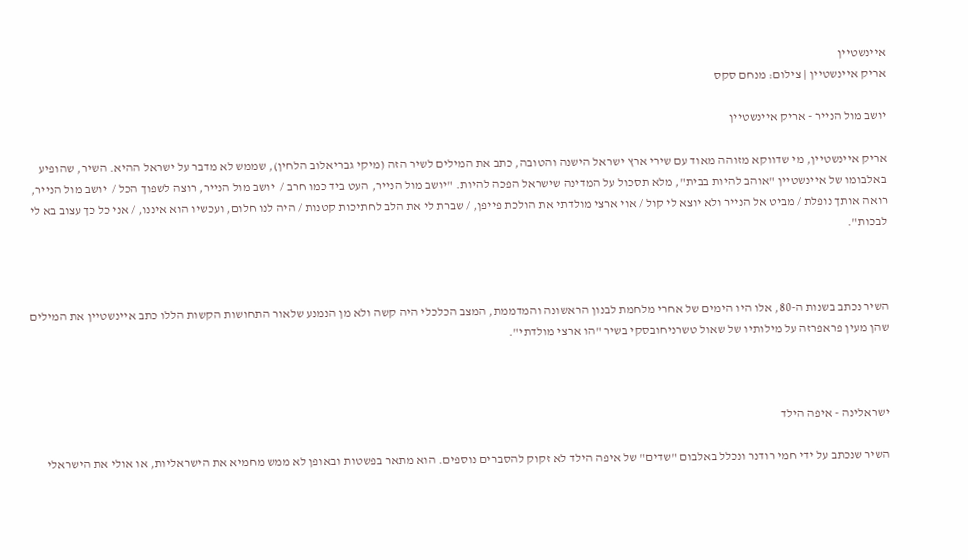איינשטיין
אריק איינשטיין | צילום: מנחם סקס

יושב מול הנייר - אריק איינשטיין

אריק איינשטיין, מי שדווקא מזוהה מאוד עם שירי ארץ ישראל הישנה והטובה, כתב את המילים לשיר הזה (מיקי גבריאלוב הלחין), שממש לא מדבר על ישראל ההיא. השיר, שהופיע באלבומו של איינשטיין "אוהב להיות בבית", מלא תסכול על המדינה שישראל הפכה להיות. "יושב מול הנייר, העט ביד כמו חרב /  יושב מול הנייר, רוצה לשפוך הכל /  יושב מול הנייר, רואה אותך נופלת / מביט אל הנייר ולא יוצא לי קול / אוי ארצי מולדתי את הולכת פייפן, / שברת לי את הלב לחתיכות קטנות / היה לנו חלום, ועכשיו הוא איננו, / אני כל כך עצוב בא לי לבכות".



השיר נכתב בשנות ה-80, אלו היו הימים של אחרי מלחמת לבנון הראשונה והמדממת, המצב הכלכלי היה קשה ולא מן הנמנע שלאור התחושות הקשות הללו כתב איינשטיין את המילים שהן מעין פראפרזה על מילותיו של שאול טשרניחובסקי בשיר "הו ארצי מולדתי".



ישראלינה - איפה הילד

השיר שנכתב על ידי חמי רודנר ונכלל באלבום "שדים" של איפה הילד לא זקוק להסברים נוספים. הוא מתאר בפשטות ובאופן לא ממש מחמיא את הישראליות, או אולי את הישראלי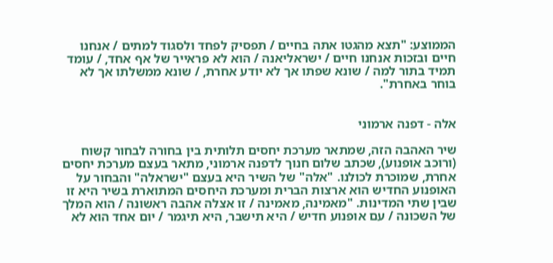הממוצע: "תצא מהגטו אתה בחיים / תפסיק לפחד ולסגוד למתים / אנחנו חיים ובזכות אנחנו חיים / ישראליאנה / הוא לא פראייר של אף אחד, / עומד תמיד בתור למה / שונא שפתו אך לא יודע אחרת, / שונא ממשלתו אך לא בוחר באחרת".


אלה - דפנה ארמוני

שיר האהבה הזה, שמתאר מערכת יחסים תלותית בין בחורה לבחור קשוח (ורוכב אופנוע), שכתב שלום חנוך לדפנה ארמוני, מתאר בעצם מערכת יחסים אחרת, שמוכרת לכולנו. "אלה" של השיר היא בעצם "ישראלה" והבחור על האופנוע החדיש הוא ארצות הברית ומערכת היחסים המתוארת בשיר היא זו שבין שתי המדינות. "מאמינה, מאמינה / זו אצלה אהבה ראשונה / הוא המלך של השכונה / עם אופנוע חדיש / היא תישבר, היא תיגמר / יום אחד הוא לא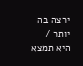ירצה בה יותר / היא תמצא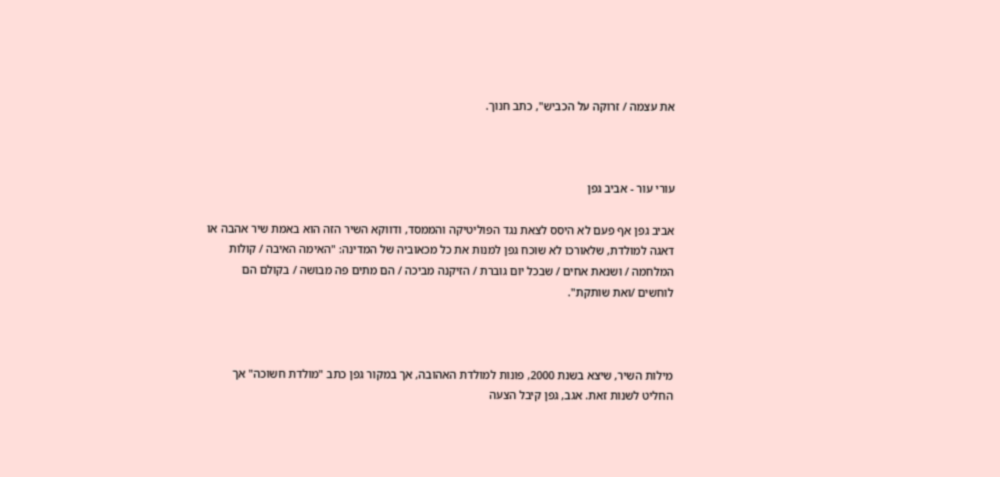את עצמה / זרוקה על הכביש", כתב חנוך.



עורי עור - אביב גפן

אביב גפן אף פעם לא היסס לצאת נגד הפוליטיקה והממסד, ודווקא השיר הזה הוא באמת שיר אהבה או דאגה למולדת, שלאורכו לא שוכח גפן למנות את כל מכאוביה של המדינה: "האימה האיבה / קולות המלחמה / ושנאת אחים / שבכל יום גוברת / הזיקנה מביכה / הם מתים פה מבושה / בקולם הם לוחשים /ואת שותקת".



מילות השיר, שיצא בשנת 2000, פונות למולדת האהובה, אך במקור גפן כתב "מולדת חשוכה" אך החליט לשנות זאת. אגב, גפן קיבל הצעה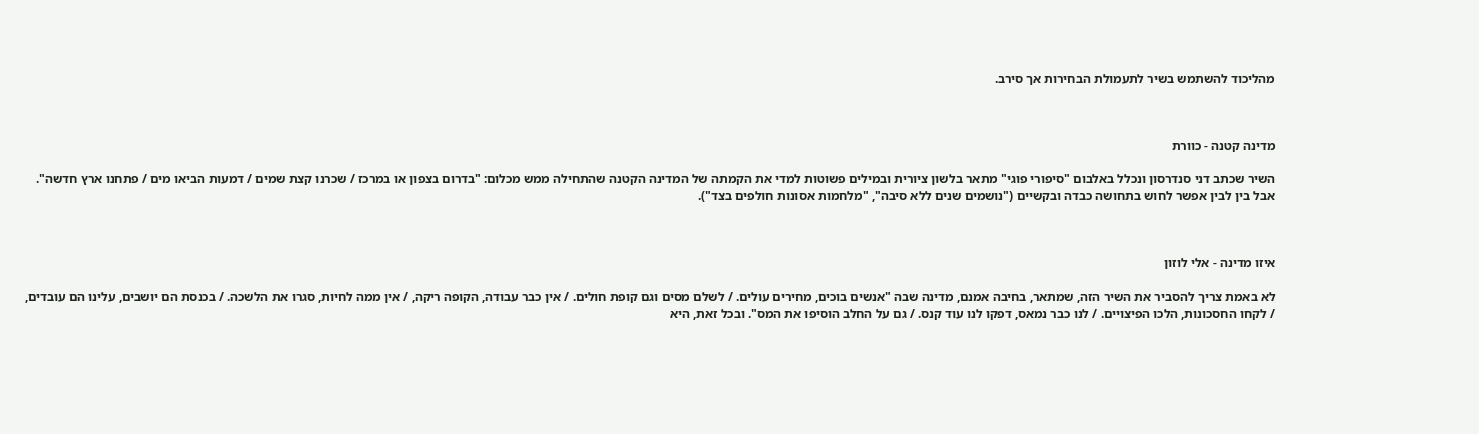מהליכוד להשתמש בשיר לתעמולת הבחירות אך סירב.



מדינה קטנה - כוורת

השיר שכתב דני סנדרסון ונכלל באלבום "סיפורי פוגי" מתאר בלשון ציורית ובמילים פשוטות למדי את הקמתה של המדינה הקטנה שהתחילה ממש מכלום: "בדרום בצפון או במרכז / שכרנו קצת שמים / דמעות הביאו מים / פתחנו ארץ חדשה". אבל בין לבין אפשר לחוש בתחושה כבדה ובקשיים ("נושמים שנים ללא סיבה", "מלחמות אסונות חולפים בצד").



איזו מדינה - אלי לוזון

לא באמת צריך להסביר את השיר הזה, שמתאר, בחיבה אמנם, מדינה שבה "אנשים בוכים, מחירים עולים. / לשלם מסים וגם קופת חולים. / אין כבר עבודה, הקופה ריקה, / אין ממה לחיות, סגרו את הלשכה. / בכנסת הם יושבים, עלינו הם עובדים, / לקחו החסכונות, הלכו הפיצויים. / לנו כבר נמאס, דפקו לנו עוד קנס. / גם על החלב הוסיפו את המס". ובכל זאת, היא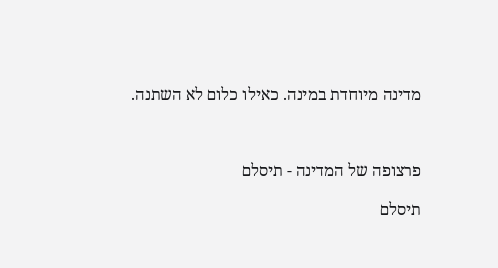מדינה מיוחדת במינה. כאילו כלום לא השתנה.



פרצופה של המדינה - תיסלם

תיסלם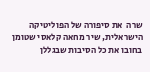שרה  את סיפורה של הפוליטיקה הישראלית, שיר מחאה קלאסי שטומן בחובו את כל הסיבות שבגללן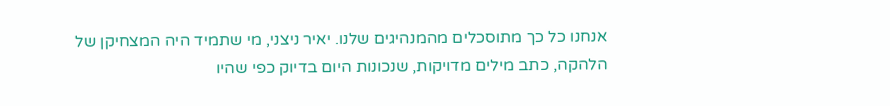אנחנו כל כך מתוסכלים מהמנהיגים שלנו. יאיר ניצני, מי שתמיד היה המצחיקן של הלהקה, כתב מילים מדויקות, שנכונות היום בדיוק כפי שהיו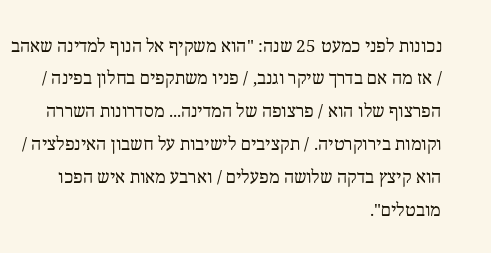נכונות לפני כמעט 25 שנה: "הוא משקיף אל הנוף למדינה שאהב / אז מה אם בדרך שיקר וגנב, / פניו משתקפים בחלון בפינה / הפרצוף שלו הוא / פרצופה של המדינה... מסדרונות השררה וקומות בירוקרטיה. / תקציבים לישיבות על חשבון האינפלציה / הוא קיצץ בדקה שלושה מפעלים / וארבע מאות איש הפכו מובטלים".